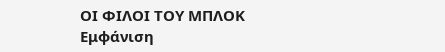ΟΙ ΦΙΛΟΙ ΤΟΥ ΜΠΛΟΚ
Εμφάνιση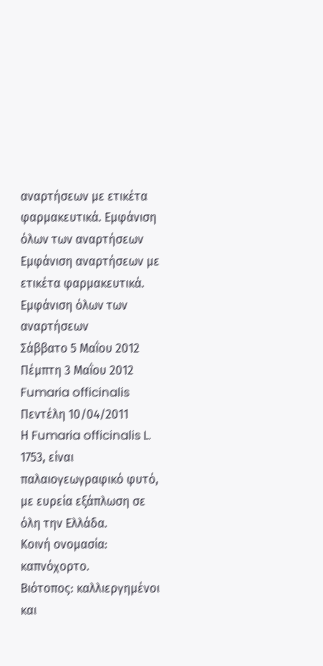αναρτήσεων με ετικέτα φαρμακευτικά. Εμφάνιση όλων των αναρτήσεων
Εμφάνιση αναρτήσεων με ετικέτα φαρμακευτικά. Εμφάνιση όλων των αναρτήσεων
Σάββατο 5 Μαΐου 2012
Πέμπτη 3 Μαΐου 2012
Fumaria officinalis
Πεντέλη 10/04/2011
Η Fumaria officinalis L. 1753, είναι παλαιογεωγραφικό φυτό, με ευρεία εξάπλωση σε όλη την Ελλάδα.
Κοινή ονομασία: καπνόχορτο.
Βιότοπος: καλλιεργημένοι και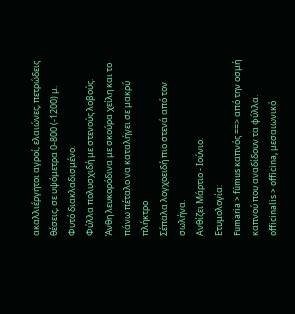ακαλλιέργητοι αγροί, ελαιώνες, πετρώδεις θέσεις, σε υψόμετρα 0-800 (-1200) μ.
Φυτό διακλαδισμένο.
Φύλλα πολυσχιδή με στενούς λοβούς.
Άνθη λευκορόδινα με σκούρα χείλη και το πάνω πέταλο να καταλήγει σε μακρύ πλήκτρο
Σέπαλα λογχοειδή πιο στενά από τον σωλήνα.
Ανθίζει Μάρτιο - Ιούνιο.
Ετυμολογία:
Fumaria > fúmus καπνός ==> από την οσμή καπνού που αναδίδουν τα φύλλα.
officinalis > offícina, μεσαιωνικό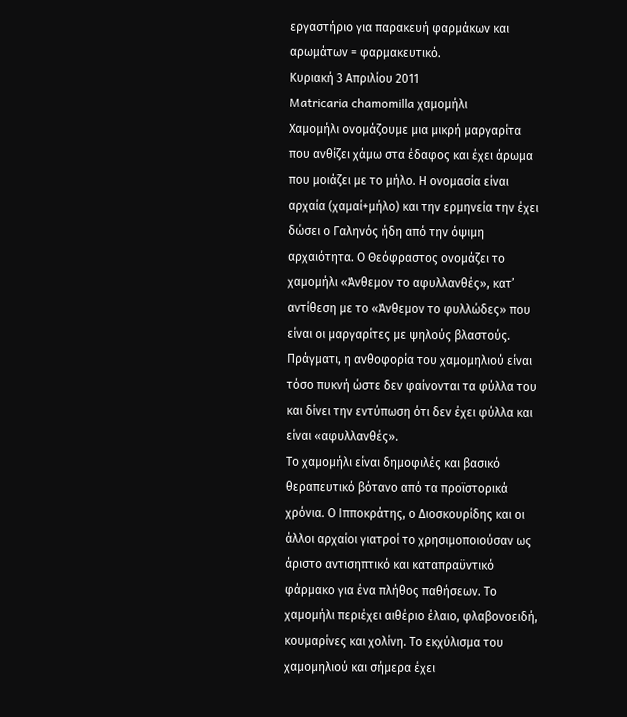εργαστήριο για παρακευή φαρμάκων και αρωμάτων = φαρμακευτικό.
Κυριακή 3 Απριλίου 2011
Matricaria chamomilla χαμομήλι
Χαμομήλι ονομάζουμε μια μικρή μαργαρίτα που ανθίζει χάμω στα έδαφος και έχει άρωμα που μοιάζει με το μήλο. Η ονομασία είναι αρχαία (χαμαί+μήλο) και την ερμηνεία την έχει δώσει ο Γαληνός ήδη από την όψιμη αρχαιότητα. Ο Θεόφραστος ονομάζει το χαμομήλι «Άνθεμον το αφυλλανθές», κατ’ αντίθεση με το «Άνθεμον το φυλλώδες» που είναι οι μαργαρίτες με ψηλούς βλαστούς. Πράγματι, η ανθοφορία του χαμομηλιού είναι τόσο πυκνή ώστε δεν φαίνονται τα φύλλα του και δίνει την εντύπωση ότι δεν έχει φύλλα και είναι «αφυλλανθές».
Το χαμομήλι είναι δημοφιλές και βασικό θεραπευτικό βότανο από τα προϊστορικά χρόνια. Ο Ιπποκράτης, ο Διοσκουρίδης και οι άλλοι αρχαίοι γιατροί το χρησιμοποιούσαν ως άριστο αντισηπτικό και καταπραϋντικό φάρμακο για ένα πλήθος παθήσεων. Το χαμομήλι περιέχει αιθέριο έλαιο, φλαβονοειδή, κουμαρίνες και χολίνη. Το εκχύλισμα του χαμομηλιού και σήμερα έχει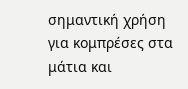σημαντική χρήση για κομπρέσες στα μάτια και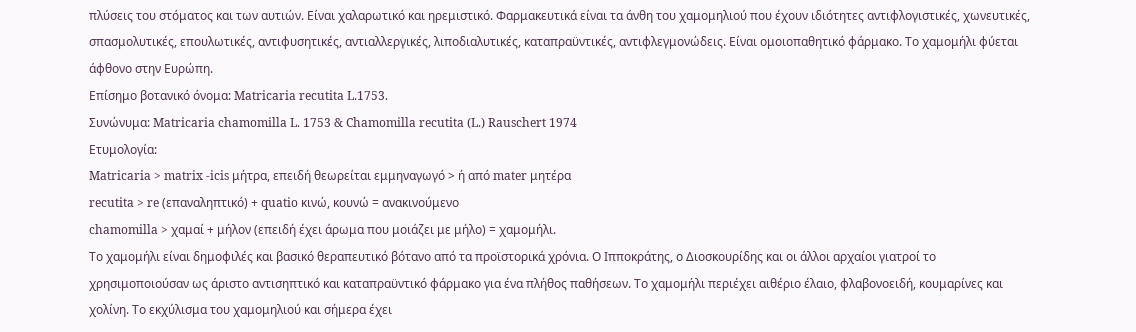πλύσεις του στόματος και των αυτιών. Είναι χαλαρωτικό και ηρεμιστικό. Φαρμακευτικά είναι τα άνθη του χαμομηλιού που έχουν ιδιότητες αντιφλογιστικές, χωνευτικές, σπασμολυτικές, επουλωτικές, αντιφυσητικές, αντιαλλεργικές, λιποδιαλυτικές, καταπραϋντικές, αντιφλεγμονώδεις. Είναι ομοιοπαθητικό φάρμακο. Το χαμομήλι φύεται άφθονο στην Ευρώπη.
Επίσημο βοτανικό όνομα: Matricaria recutita L.1753.
Συνώνυμα: Matricaria chamomilla L. 1753 & Chamomilla recutita (L.) Rauschert 1974
Ετυμολογία:
Matricaria > matrix -icis μήτρα, επειδή θεωρείται εμμηναγωγό > ή από mater μητέρα
recutita > re (επαναληπτικό) + quatio κινώ, κουνώ = ανακινούμενο
chamomilla > χαμαί + μήλον (επειδή έχει άρωμα που μοιάζει με μήλο) = χαμομήλι.
Το χαμομήλι είναι δημοφιλές και βασικό θεραπευτικό βότανο από τα προϊστορικά χρόνια. Ο Ιπποκράτης, ο Διοσκουρίδης και οι άλλοι αρχαίοι γιατροί το χρησιμοποιούσαν ως άριστο αντισηπτικό και καταπραϋντικό φάρμακο για ένα πλήθος παθήσεων. Το χαμομήλι περιέχει αιθέριο έλαιο, φλαβονοειδή, κουμαρίνες και χολίνη. Το εκχύλισμα του χαμομηλιού και σήμερα έχει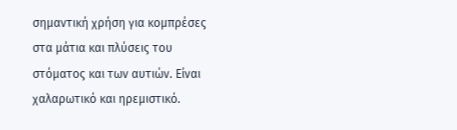σημαντική χρήση για κομπρέσες στα μάτια και πλύσεις του στόματος και των αυτιών. Είναι χαλαρωτικό και ηρεμιστικό.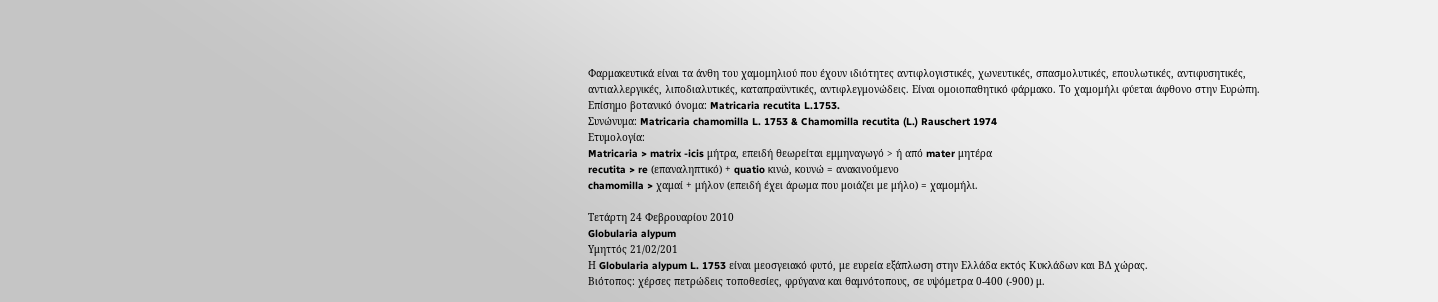Φαρμακευτικά είναι τα άνθη του χαμομηλιού που έχουν ιδιότητες αντιφλογιστικές, χωνευτικές, σπασμολυτικές, επουλωτικές, αντιφυσητικές, αντιαλλεργικές, λιποδιαλυτικές, καταπραϋντικές, αντιφλεγμονώδεις. Είναι ομοιοπαθητικό φάρμακο. Το χαμομήλι φύεται άφθονο στην Ευρώπη.
Επίσημο βοτανικό όνομα: Matricaria recutita L.1753.
Συνώνυμα: Matricaria chamomilla L. 1753 & Chamomilla recutita (L.) Rauschert 1974
Ετυμολογία:
Matricaria > matrix -icis μήτρα, επειδή θεωρείται εμμηναγωγό > ή από mater μητέρα
recutita > re (επαναληπτικό) + quatio κινώ, κουνώ = ανακινούμενο
chamomilla > χαμαί + μήλον (επειδή έχει άρωμα που μοιάζει με μήλο) = χαμομήλι.

Τετάρτη 24 Φεβρουαρίου 2010
Globularia alypum
Υμηττός 21/02/201
Η Globularia alypum L. 1753 είναι μεοσγειακό φυτό, με ευρεία εξάπλωση στην Ελλάδα εκτός Κυκλάδων και ΒΔ χώρας.
Βιότοπος: χέρσες πετρώδεις τοποθεσίες, φρύγανα και θαμνότοπους, σε υψόμετρα 0-400 (-900) μ.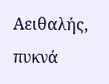Αειθαλής, πυκνά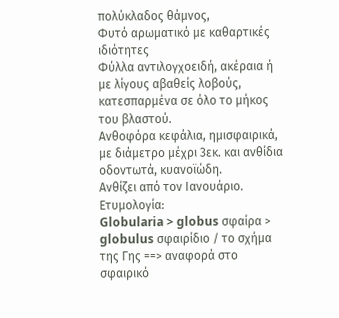πολύκλαδος θάμνος,
Φυτό αρωματικό με καθαρτικές ιδιότητες
Φύλλα αντιλογχοειδή, ακέραια ή με λίγους αβαθείς λοβούς, κατεσπαρμένα σε όλο το μήκος του βλαστού.
Ανθοφόρα κεφάλια, ημισφαιρικά, με διάμετρο μέχρι 3εκ. και ανθίδια οδοντωτά, κυανοϊώδη.
Ανθίζει από τον Ιανουάριο.
Ετυμολογία:
Globularia > globus σφαίρα > globulus σφαιρίδιο / το σχήμα της Γης ==> αναφορά στο σφαιρικό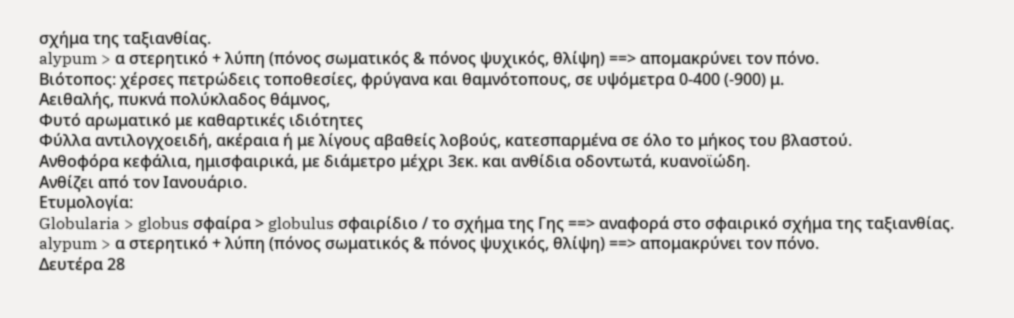σχήμα της ταξιανθίας.
alypum > α στερητικό + λύπη (πόνος σωματικός & πόνος ψυχικός, θλίψη) ==> απομακρύνει τον πόνο.
Βιότοπος: χέρσες πετρώδεις τοποθεσίες, φρύγανα και θαμνότοπους, σε υψόμετρα 0-400 (-900) μ.
Αειθαλής, πυκνά πολύκλαδος θάμνος,
Φυτό αρωματικό με καθαρτικές ιδιότητες
Φύλλα αντιλογχοειδή, ακέραια ή με λίγους αβαθείς λοβούς, κατεσπαρμένα σε όλο το μήκος του βλαστού.
Ανθοφόρα κεφάλια, ημισφαιρικά, με διάμετρο μέχρι 3εκ. και ανθίδια οδοντωτά, κυανοϊώδη.
Ανθίζει από τον Ιανουάριο.
Ετυμολογία:
Globularia > globus σφαίρα > globulus σφαιρίδιο / το σχήμα της Γης ==> αναφορά στο σφαιρικό σχήμα της ταξιανθίας.
alypum > α στερητικό + λύπη (πόνος σωματικός & πόνος ψυχικός, θλίψη) ==> απομακρύνει τον πόνο.
Δευτέρα 28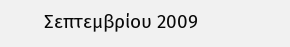Σεπτεμβρίου 2009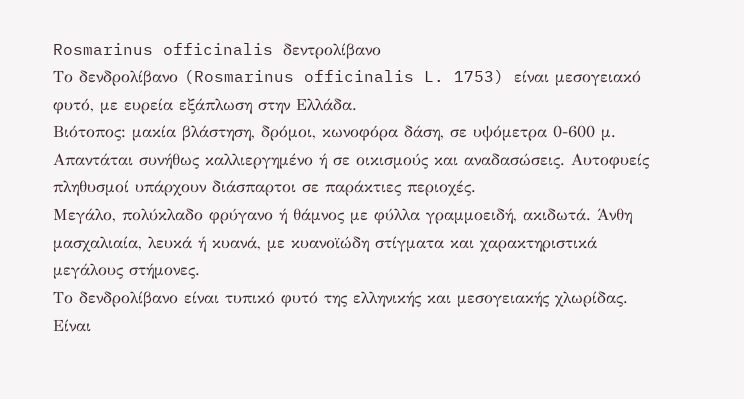Rosmarinus officinalis δεντρολίβανο
Το δενδρολίβανο (Rosmarinus officinalis L. 1753) είναι μεσογειακό φυτό, με ευρεία εξάπλωση στην Ελλάδα.
Βιότοπος: μακία βλάστηση, δρόμοι, κωνοφόρα δάση, σε υψόμετρα 0-600 μ. Απαντάται συνήθως καλλιεργημένο ή σε οικισμούς και αναδασώσεις. Αυτοφυείς πληθυσμοί υπάρχουν διάσπαρτοι σε παράκτιες περιοχές.
Μεγάλο, πολύκλαδο φρύγανο ή θάμνος με φύλλα γραμμοειδή, ακιδωτά. Άνθη μασχαλιαία, λευκά ή κυανά, με κυανοϊώδη στίγματα και χαρακτηριστικά μεγάλους στήμονες.
Το δενδρολίβανο είναι τυπικό φυτό της ελληνικής και μεσογειακής χλωρίδας. Είναι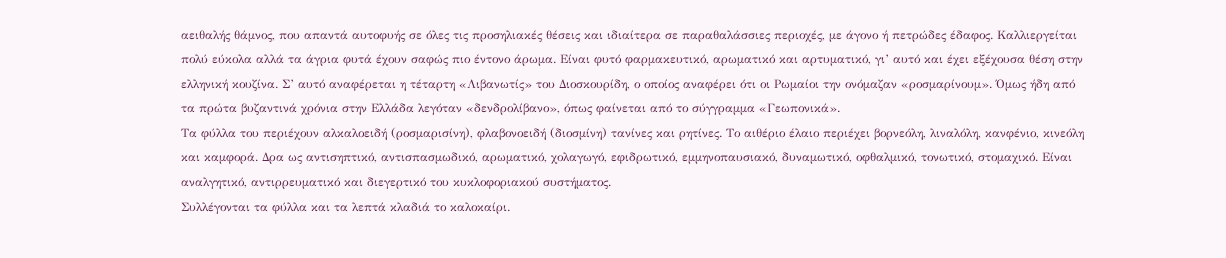αειθαλής θάμνος, που απαντά αυτοφυής σε όλες τις προσηλιακές θέσεις και ιδιαίτερα σε παραθαλάσσιες περιοχές, με άγονο ή πετρώδες έδαφος. Καλλιεργείται πολύ εύκολα αλλά τα άγρια φυτά έχουν σαφώς πιο έντονο άρωμα. Είναι φυτό φαρμακευτικό, αρωματικό και αρτυματικό, γι’ αυτό και έχει εξέχουσα θέση στην ελληνική κουζίνα. Σ’ αυτό αναφέρεται η τέταρτη «Λιβανωτίς» του Διοσκουρίδη, ο οποίος αναφέρει ότι οι Ρωμαίοι την ονόμαζαν «ροσμαρίνουμ». Όμως ήδη από τα πρώτα βυζαντινά χρόνια στην Ελλάδα λεγόταν «δενδρολίβανο», όπως φαίνεται από το σύγγραμμα «Γεωπονικά».
Τα φύλλα του περιέχουν αλκαλοειδή (ροσμαρισίνη), φλαβονοειδή (διοσμίνη) τανίνες και ρητίνες. Το αιθέριο έλαιο περιέχει βορνεόλη, λιναλόλη, κανφένιο, κινεόλη και καμφορά. Δρα ως αντισηπτικό, αντισπασμωδικό, αρωματικό, χολαγωγό, εφιδρωτικό, εμμηνοπαυσιακό, δυναμωτικό, οφθαλμικό, τονωτικό, στομαχικό. Είναι αναλγητικό, αντιρρευματικό και διεγερτικό του κυκλοφοριακού συστήματος.
Συλλέγονται τα φύλλα και τα λεπτά κλαδιά το καλοκαίρι.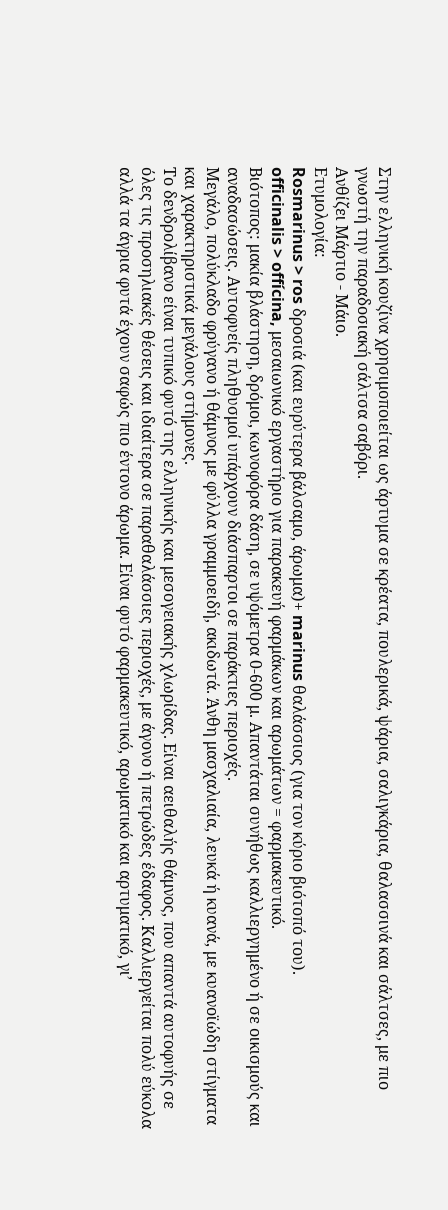Στην ελληνική κουζίνα χρησιμοποιείται ως άρτυμα σε κρέατα, πουλερικά, ψάρια, σαλιγκάρια, θαλασσινά και σάλτσες, με πιο γνωστή την παραδοσιακή σάλτσα σαβόρι.
Ανθίζει Μάρτιο - Μάιο.
Ετυμολογία:
Rosmarinus > ros δροσιά (και ευρύτερα βάλσαμο, άρωμα)+ marinus θαλάσσιος (για τον κύριο βιότοπό του).
officinalis > offícina, μεσαιωνικό εργαστήριο για παρακευή φαρμάκων και αρωμάτων = φαρμακευτικό.
Βιότοπος: μακία βλάστηση, δρόμοι, κωνοφόρα δάση, σε υψόμετρα 0-600 μ. Απαντάται συνήθως καλλιεργημένο ή σε οικισμούς και αναδασώσεις. Αυτοφυείς πληθυσμοί υπάρχουν διάσπαρτοι σε παράκτιες περιοχές.
Μεγάλο, πολύκλαδο φρύγανο ή θάμνος με φύλλα γραμμοειδή, ακιδωτά. Άνθη μασχαλιαία, λευκά ή κυανά, με κυανοϊώδη στίγματα και χαρακτηριστικά μεγάλους στήμονες.
Το δενδρολίβανο είναι τυπικό φυτό της ελληνικής και μεσογειακής χλωρίδας. Είναι αειθαλής θάμνος, που απαντά αυτοφυής σε όλες τις προσηλιακές θέσεις και ιδιαίτερα σε παραθαλάσσιες περιοχές, με άγονο ή πετρώδες έδαφος. Καλλιεργείται πολύ εύκολα αλλά τα άγρια φυτά έχουν σαφώς πιο έντονο άρωμα. Είναι φυτό φαρμακευτικό, αρωματικό και αρτυματικό, γι’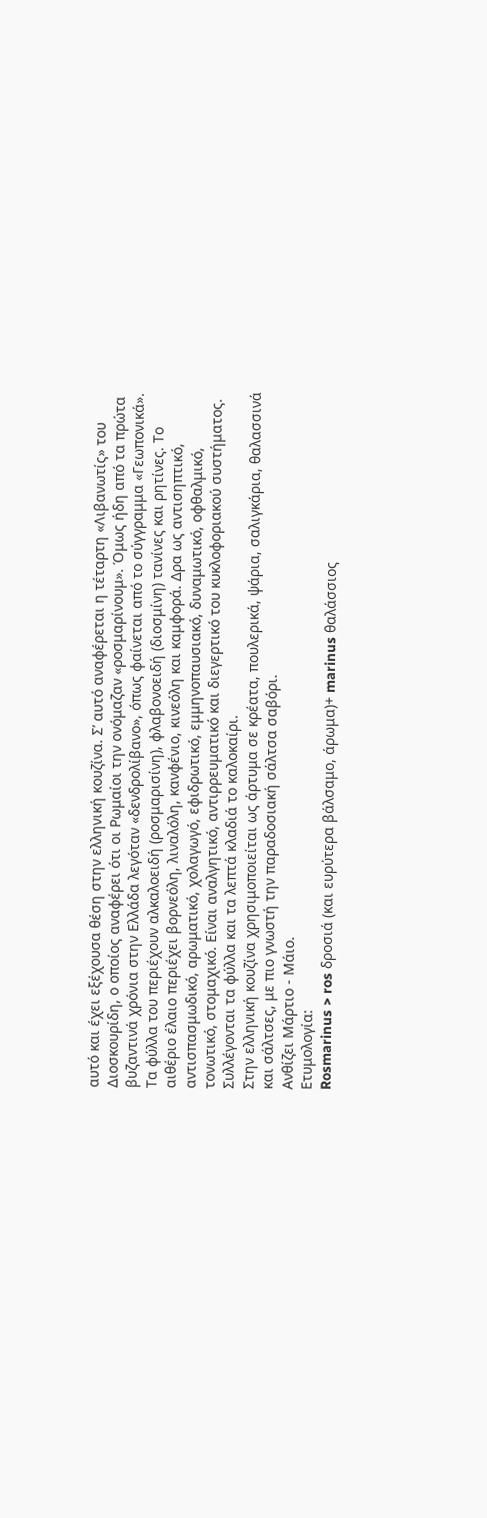αυτό και έχει εξέχουσα θέση στην ελληνική κουζίνα. Σ’ αυτό αναφέρεται η τέταρτη «Λιβανωτίς» του Διοσκουρίδη, ο οποίος αναφέρει ότι οι Ρωμαίοι την ονόμαζαν «ροσμαρίνουμ». Όμως ήδη από τα πρώτα βυζαντινά χρόνια στην Ελλάδα λεγόταν «δενδρολίβανο», όπως φαίνεται από το σύγγραμμα «Γεωπονικά».
Τα φύλλα του περιέχουν αλκαλοειδή (ροσμαρισίνη), φλαβονοειδή (διοσμίνη) τανίνες και ρητίνες. Το αιθέριο έλαιο περιέχει βορνεόλη, λιναλόλη, κανφένιο, κινεόλη και καμφορά. Δρα ως αντισηπτικό, αντισπασμωδικό, αρωματικό, χολαγωγό, εφιδρωτικό, εμμηνοπαυσιακό, δυναμωτικό, οφθαλμικό, τονωτικό, στομαχικό. Είναι αναλγητικό, αντιρρευματικό και διεγερτικό του κυκλοφοριακού συστήματος.
Συλλέγονται τα φύλλα και τα λεπτά κλαδιά το καλοκαίρι.
Στην ελληνική κουζίνα χρησιμοποιείται ως άρτυμα σε κρέατα, πουλερικά, ψάρια, σαλιγκάρια, θαλασσινά και σάλτσες, με πιο γνωστή την παραδοσιακή σάλτσα σαβόρι.
Ανθίζει Μάρτιο - Μάιο.
Ετυμολογία:
Rosmarinus > ros δροσιά (και ευρύτερα βάλσαμο, άρωμα)+ marinus θαλάσσιος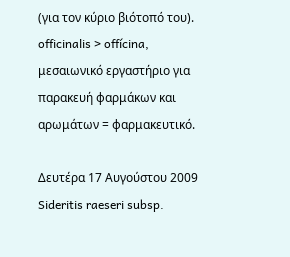(για τον κύριο βιότοπό του).
officinalis > offícina, μεσαιωνικό εργαστήριο για παρακευή φαρμάκων και αρωμάτων = φαρμακευτικό.

Δευτέρα 17 Αυγούστου 2009
Sideritis raeseri subsp.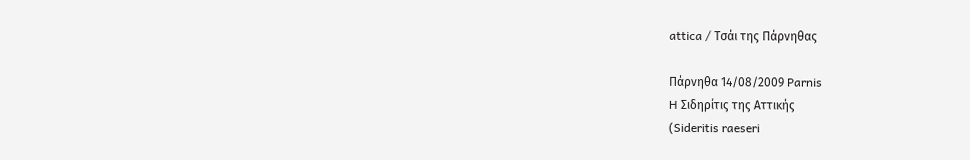attica / Τσάι της Πάρνηθας

Πάρνηθα 14/08/2009 Parnis
H Σιδηρίτις της Αττικής
(Sideritis raeseri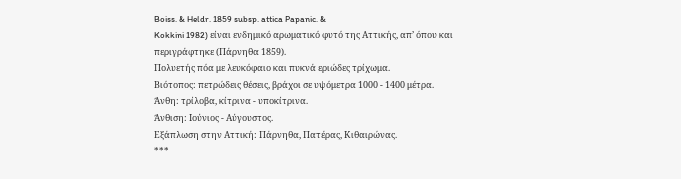Boiss. & Heldr. 1859 subsp. attica Papanic. &
Kokkini 1982) είναι ενδημικό αρωματικό φυτό της Αττικής, απ’ όπου και
περιγράφτηκε (Πάρνηθα 1859).
Πολυετής πόα με λευκόφαιο και πυκνά εριώδες τρίχωμα.
Βιότοπος: πετρώδεις θέσεις, βράχοι σε υψόμετρα 1000 - 1400 μέτρα.
Άνθη: τρίλοβα, κίτρινα - υποκίτρινα.
Άνθιση: Ιούνιος - Αύγουστος.
Εξάπλωση στην Αττική: Πάρνηθα, Πατέρας, Κιθαιρώνας.
***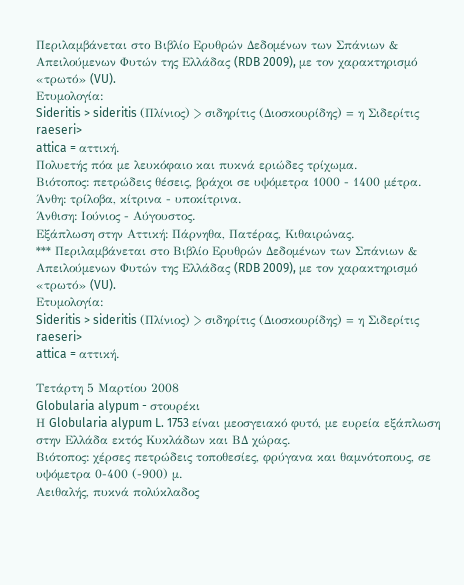Περιλαμβάνεται στο Βιβλίο Ερυθρών Δεδομένων των Σπάνιων & Απειλούμενων Φυτών της Ελλάδας (RDB 2009), με τον χαρακτηρισμό «τρωτό» (VU).
Ετυμολογία:
Sideritis > sideritis (Πλίνιος) > σιδηρίτις (Διοσκουρίδης) = η Σιδερίτις
raeseri>
attica = αττική.
Πολυετής πόα με λευκόφαιο και πυκνά εριώδες τρίχωμα.
Βιότοπος: πετρώδεις θέσεις, βράχοι σε υψόμετρα 1000 - 1400 μέτρα.
Άνθη: τρίλοβα, κίτρινα - υποκίτρινα.
Άνθιση: Ιούνιος - Αύγουστος.
Εξάπλωση στην Αττική: Πάρνηθα, Πατέρας, Κιθαιρώνας.
*** Περιλαμβάνεται στο Βιβλίο Ερυθρών Δεδομένων των Σπάνιων & Απειλούμενων Φυτών της Ελλάδας (RDB 2009), με τον χαρακτηρισμό «τρωτό» (VU).
Ετυμολογία:
Sideritis > sideritis (Πλίνιος) > σιδηρίτις (Διοσκουρίδης) = η Σιδερίτις
raeseri>
attica = αττική.

Τετάρτη 5 Μαρτίου 2008
Globularia alypum - στουρέκι
Η Globularia alypum L. 1753 είναι μεοσγειακό φυτό, με ευρεία εξάπλωση στην Ελλάδα εκτός Κυκλάδων και ΒΔ χώρας.
Βιότοπος: χέρσες πετρώδεις τοποθεσίες, φρύγανα και θαμνότοπους, σε υψόμετρα 0-400 (-900) μ.
Αειθαλής, πυκνά πολύκλαδος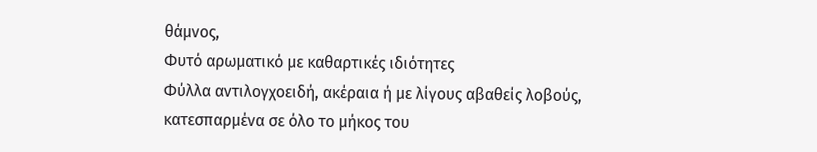θάμνος,
Φυτό αρωματικό με καθαρτικές ιδιότητες
Φύλλα αντιλογχοειδή, ακέραια ή με λίγους αβαθείς λοβούς, κατεσπαρμένα σε όλο το μήκος του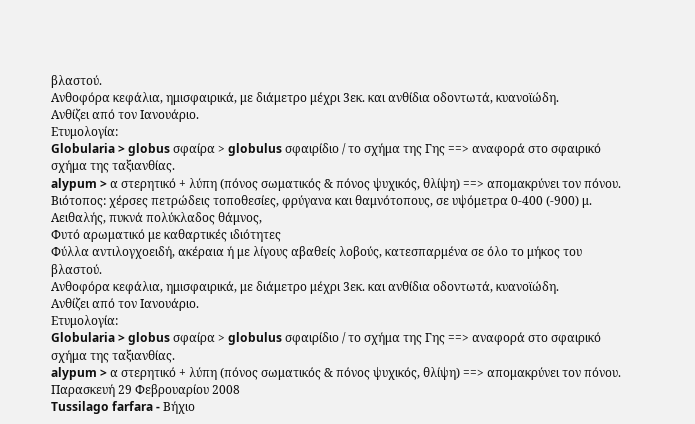βλαστού.
Ανθοφόρα κεφάλια, ημισφαιρικά, με διάμετρο μέχρι 3εκ. και ανθίδια οδοντωτά, κυανοϊώδη.
Ανθίζει από τον Ιανουάριο.
Ετυμολογία:
Globularia > globus σφαίρα > globulus σφαιρίδιο / το σχήμα της Γης ==> αναφορά στο σφαιρικό σχήμα της ταξιανθίας.
alypum > α στερητικό + λύπη (πόνος σωματικός & πόνος ψυχικός, θλίψη) ==> απομακρύνει τον πόνου.
Βιότοπος: χέρσες πετρώδεις τοποθεσίες, φρύγανα και θαμνότοπους, σε υψόμετρα 0-400 (-900) μ.
Αειθαλής, πυκνά πολύκλαδος θάμνος,
Φυτό αρωματικό με καθαρτικές ιδιότητες
Φύλλα αντιλογχοειδή, ακέραια ή με λίγους αβαθείς λοβούς, κατεσπαρμένα σε όλο το μήκος του βλαστού.
Ανθοφόρα κεφάλια, ημισφαιρικά, με διάμετρο μέχρι 3εκ. και ανθίδια οδοντωτά, κυανοϊώδη.
Ανθίζει από τον Ιανουάριο.
Ετυμολογία:
Globularia > globus σφαίρα > globulus σφαιρίδιο / το σχήμα της Γης ==> αναφορά στο σφαιρικό σχήμα της ταξιανθίας.
alypum > α στερητικό + λύπη (πόνος σωματικός & πόνος ψυχικός, θλίψη) ==> απομακρύνει τον πόνου.
Παρασκευή 29 Φεβρουαρίου 2008
Tussilago farfara - Βήχιο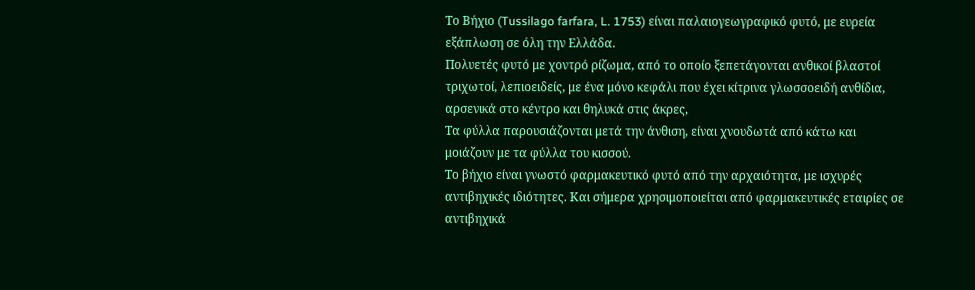Το Βήχιο (Tussilago farfara, L. 1753) είναι παλαιογεωγραφικό φυτό, με ευρεία εξάπλωση σε όλη την Ελλάδα.
Πολυετές φυτό με χοντρό ρίζωμα, από το οποίο ξεπετάγονται ανθικοί βλαστοί τριχωτοί, λεπιοειδείς, με ένα μόνο κεφάλι που έχει κίτρινα γλωσσοειδή ανθίδια, αρσενικά στο κέντρο και θηλυκά στις άκρες,
Τα φύλλα παρουσιάζονται μετά την άνθιση, είναι χνουδωτά από κάτω και μοιάζουν με τα φύλλα του κισσού.
Το βήχιο είναι γνωστό φαρμακευτικό φυτό από την αρχαιότητα, με ισχυρές αντιβηχικές ιδιότητες. Και σήμερα χρησιμοποιείται από φαρμακευτικές εταιρίες σε αντιβηχικά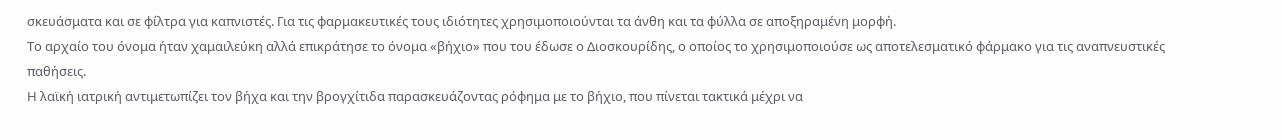σκευάσματα και σε φίλτρα για καπνιστές. Για τις φαρμακευτικές τους ιδιότητες χρησιμοποιούνται τα άνθη και τα φύλλα σε αποξηραμένη μορφή.
Το αρχαίο του όνομα ήταν χαμαιλεύκη αλλά επικράτησε το όνομα «βήχιο» που του έδωσε ο Διοσκουρίδης, ο οποίος το χρησιμοποιούσε ως αποτελεσματικό φάρμακο για τις αναπνευστικές παθήσεις.
Η λαϊκή ιατρική αντιμετωπίζει τον βήχα και την βρογχίτιδα παρασκευάζοντας ρόφημα με το βήχιο, που πίνεται τακτικά μέχρι να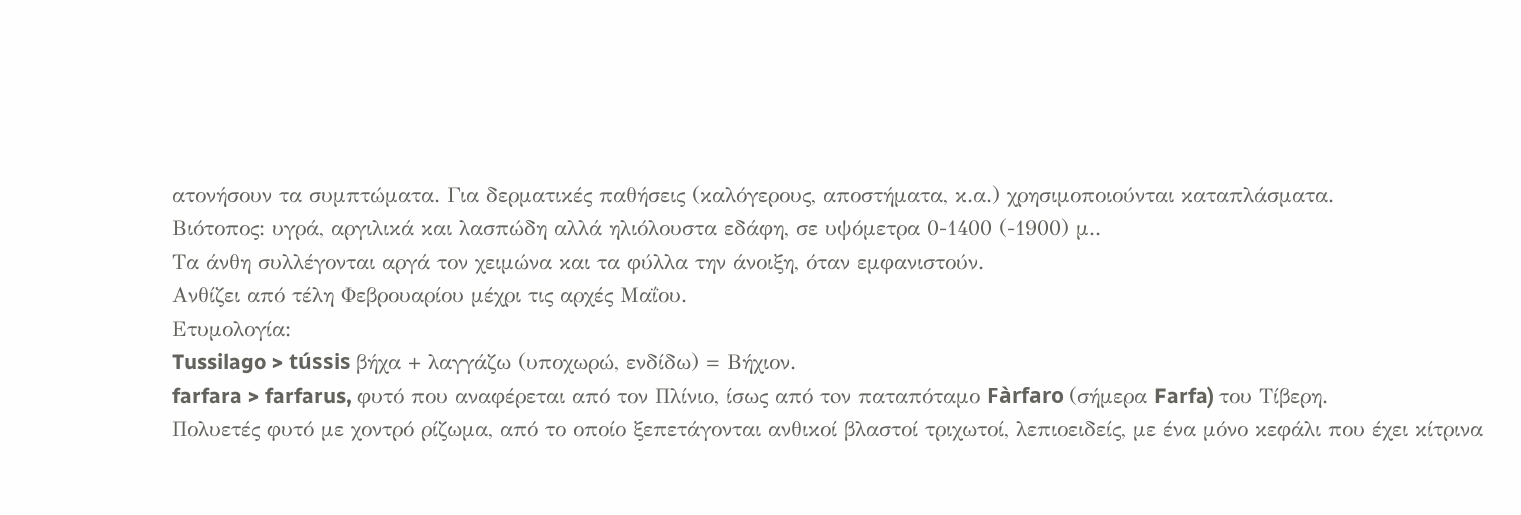ατονήσουν τα συμπτώματα. Για δερματικές παθήσεις (καλόγερους, αποστήματα, κ.α.) χρησιμοποιούνται καταπλάσματα.
Βιότοπος: υγρά, αργιλικά και λασπώδη αλλά ηλιόλουστα εδάφη, σε υψόμετρα 0-1400 (-1900) μ..
Τα άνθη συλλέγονται αργά τον χειμώνα και τα φύλλα την άνοιξη, όταν εμφανιστούν.
Ανθίζει από τέλη Φεβρουαρίου μέχρι τις αρχές Μαΐου.
Ετυμολογία:
Tussilago > tússis βήχα + λαγγάζω (υποχωρώ, ενδίδω) = Βήχιον.
farfara > farfarus, φυτό που αναφέρεται από τον Πλίνιο, ίσως από τoν παταπόταμο Fàrfaro (σήμερα Farfa) του Τίβερη.
Πολυετές φυτό με χοντρό ρίζωμα, από το οποίο ξεπετάγονται ανθικοί βλαστοί τριχωτοί, λεπιοειδείς, με ένα μόνο κεφάλι που έχει κίτρινα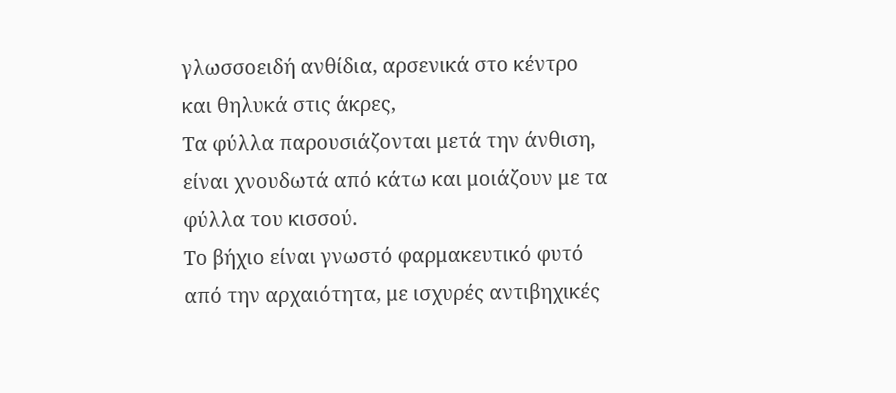γλωσσοειδή ανθίδια, αρσενικά στο κέντρο και θηλυκά στις άκρες,
Τα φύλλα παρουσιάζονται μετά την άνθιση, είναι χνουδωτά από κάτω και μοιάζουν με τα φύλλα του κισσού.
Το βήχιο είναι γνωστό φαρμακευτικό φυτό από την αρχαιότητα, με ισχυρές αντιβηχικές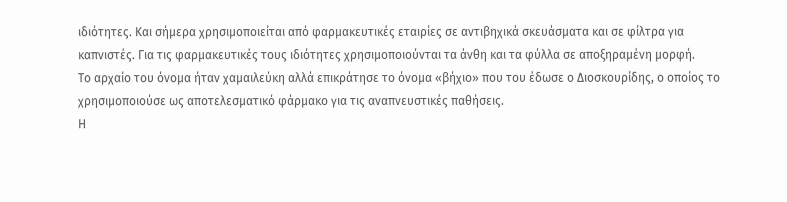ιδιότητες. Και σήμερα χρησιμοποιείται από φαρμακευτικές εταιρίες σε αντιβηχικά σκευάσματα και σε φίλτρα για καπνιστές. Για τις φαρμακευτικές τους ιδιότητες χρησιμοποιούνται τα άνθη και τα φύλλα σε αποξηραμένη μορφή.
Το αρχαίο του όνομα ήταν χαμαιλεύκη αλλά επικράτησε το όνομα «βήχιο» που του έδωσε ο Διοσκουρίδης, ο οποίος το χρησιμοποιούσε ως αποτελεσματικό φάρμακο για τις αναπνευστικές παθήσεις.
Η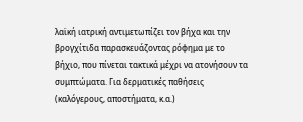λαϊκή ιατρική αντιμετωπίζει τον βήχα και την βρογχίτιδα παρασκευάζοντας ρόφημα με το βήχιο, που πίνεται τακτικά μέχρι να ατονήσουν τα συμπτώματα. Για δερματικές παθήσεις (καλόγερους, αποστήματα, κ.α.)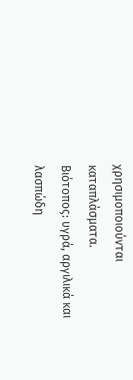χρησιμοποιούνται καταπλάσματα.
Βιότοπος: υγρά, αργιλικά και λασπώδη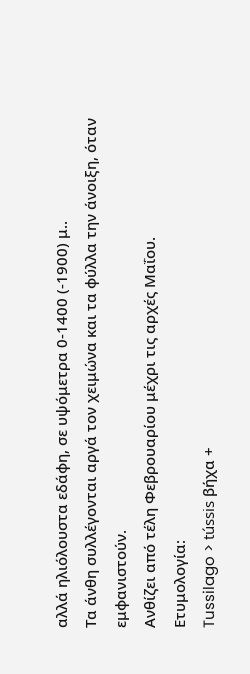αλλά ηλιόλουστα εδάφη, σε υψόμετρα 0-1400 (-1900) μ..
Τα άνθη συλλέγονται αργά τον χειμώνα και τα φύλλα την άνοιξη, όταν εμφανιστούν.
Ανθίζει από τέλη Φεβρουαρίου μέχρι τις αρχές Μαΐου.
Ετυμολογία:
Tussilago > tússis βήχα +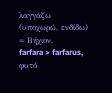λαγγάζω (υποχωρώ, ενδίδω) = Βήχιον.
farfara > farfarus, φυτό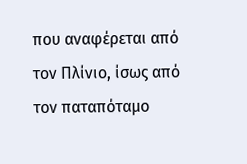που αναφέρεται από τον Πλίνιο, ίσως από τoν παταπόταμο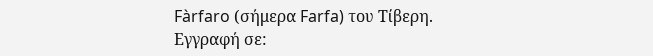Fàrfaro (σήμερα Farfa) του Τίβερη.
Εγγραφή σε: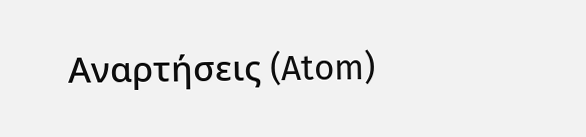Αναρτήσεις (Atom)